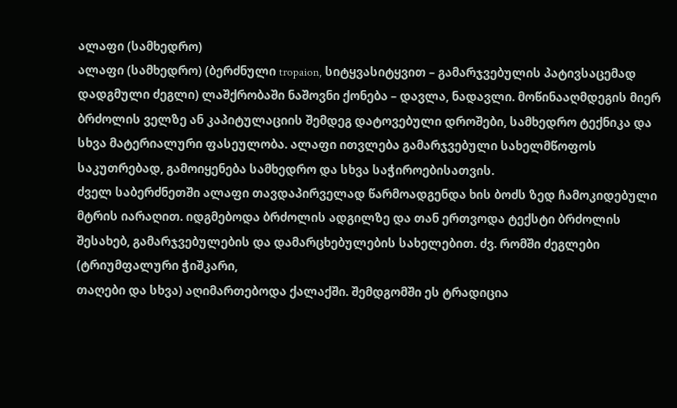ალაფი (სამხედრო)
ალაფი (სამხედრო) (ბერძნული tropaion, სიტყვასიტყვით – გამარჯვებულის პატივსაცემად დადგმული ძეგლი) ლაშქრობაში ნაშოვნი ქონება – დავლა, ნადავლი. მოწინააღმდეგის მიერ ბრძოლის ველზე ან კაპიტულაციის შემდეგ დატოვებული დროშები, სამხედრო ტექნიკა და სხვა მატერიალური ფასეულობა. ალაფი ითვლება გამარჯვებული სახელმწოფოს საკუთრებად, გამოიყენება სამხედრო და სხვა საჭიროებისათვის.
ძველ საბერძნეთში ალაფი თავდაპირველად წარმოადგენდა ხის ბოძს ზედ ჩამოკიდებული მტრის იარაღით. იდგმებოდა ბრძოლის ადგილზე და თან ერთვოდა ტექსტი ბრძოლის შესახებ, გამარჯვებულების და დამარცხებულების სახელებით. ძვ. რომში ძეგლები (ტრიუმფალური ჭიშკარი,
თაღები და სხვა) აღიმართებოდა ქალაქში. შემდგომში ეს ტრადიცია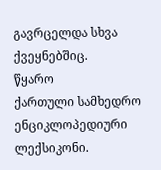გავრცელდა სხვა ქვეყნებშიც.
წყარო
ქართული სამხედრო ენციკლოპედიური ლექსიკონი.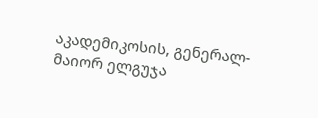აკადემიკოსის, გენერალ-მაიორ ელგუჯა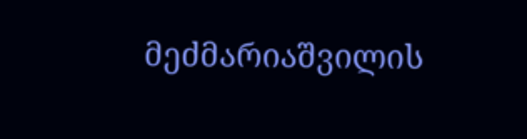მეძმარიაშვილის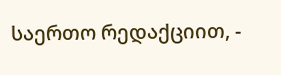საერთო რედაქციით, -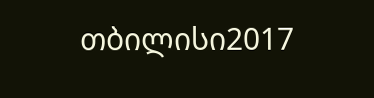თბილისი2017